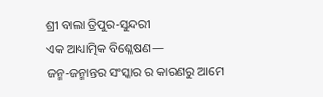ଶ୍ରୀ ବାଲା ତ୍ରିପୁର-ସୁନ୍ଦରୀ
ଏକ ଆଧ୍ୟାତ୍ମିକ ବିଶ୍ଳେଷଣ—
ଜନ୍ମ-ଜନ୍ମାନ୍ତର ସଂସ୍କାର ର କାରଣରୁ ଆମେ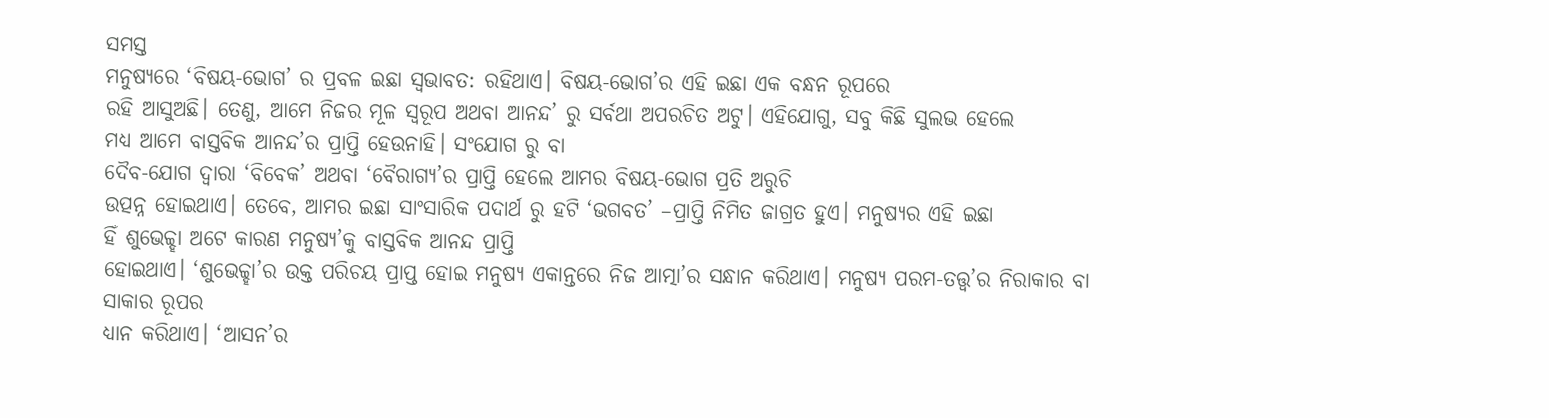ସମସ୍ତ
ମନୁଷ୍ୟରେ ‘ବିଷୟ-ଭୋଗ’ ର ପ୍ରବଳ ଇଛା ସ୍ବଭାବତ: ରହିଥାଏ। ବିଷୟ-ଭୋଗ’ର ଏହି ଇଛା ଏକ ବନ୍ଧନ ରୂପରେ
ରହି ଆସୁଅଛି। ତେଣୁ, ଆମେ ନିଜର ମୂଳ ସ୍ୱରୂପ ଅଥବା ଆନନ୍ଦ’ ରୁ ସର୍ବଥା ଅପରଚିତ ଅଟୁ। ଏହିଯୋଗୁ, ସବୁ କିଛି ସୁଲଭ ହେଲେ
ମଧ୍ୟ ଆମେ ବାସ୍ତବିକ ଆନନ୍ଦ’ର ପ୍ରାପ୍ତି ହେଉନାହି। ସଂଯୋଗ ରୁ ବା
ଦୈବ-ଯୋଗ ଦ୍ଵାରା ‘ବିବେକ’ ଅଥବା ‘ବୈରାଗ୍ୟ’ର ପ୍ରାପ୍ତି ହେଲେ ଆମର ବିଷୟ-ଭୋଗ ପ୍ରତି ଅରୁଚି
ଉତ୍ପନ୍ନ ହୋଇଥାଏ। ତେବେ, ଆମର ଇଛା ସାଂସାରିକ ପଦାର୍ଥ ରୁ ହଟି ‘ଭଗବତ’ –ପ୍ରାପ୍ତି ନିମିତ ଜାଗ୍ରତ ହୁଏ। ମନୁଷ୍ୟର ଏହି ଇଛା
ହିଁ ଶୁଭେଚ୍ଚ୍ହା ଅଟେ କାରଣ ମନୁଷ୍ୟ’କୁ ବାସ୍ତବିକ ଆନନ୍ଦ ପ୍ରାପ୍ତି
ହୋଇଥାଏ। ‘ଶୁଭେଚ୍ଚ୍ହା’ର ଉକ୍ତ ପରିଚୟ ପ୍ରାପ୍ତ ହୋଇ ମନୁଷ୍ୟ ଏକାନ୍ତରେ ନିଜ ଆତ୍ମା’ର ସନ୍ଧାନ କରିଥାଏ। ମନୁଷ୍ୟ ପରମ-ତତ୍ତ୍ଵ’ର ନିରାକାର ବା ସାକାର ରୂପର
ଧ୍ୟାନ କରିଥାଏ। ‘ଆସନ’ର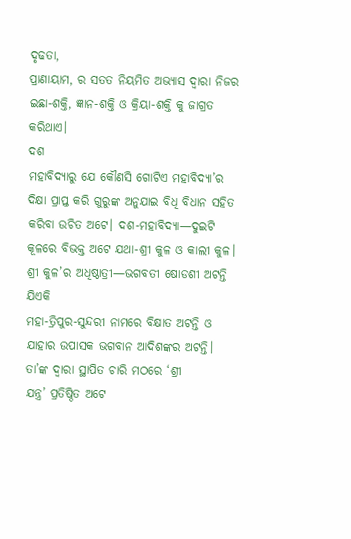ଦୃଢତା,
ପ୍ରାଣାୟାମ, ର ସତତ ନିୟମିତ ଅଭ୍ୟାସ ଦ୍ଵାରା ନିଜର ଇଛା-ଶକ୍ତି, ଜ୍ଞାନ-ଶକ୍ତି ଓ କ୍ରିୟା-ଶକ୍ତି କୁ ଜାଗ୍ରତ କରିଥାଏ।
ଦଶ
ମହାବିଦ୍ୟାରୁ ଯେ କୌଣସି ଗୋଟିଏ ମହାବିଦ୍ୟା’ର ଦିକ୍ଷା ପ୍ରାପ୍ତ କରି ଗୁରୁଙ୍କ ଅନୁଯାଇ ବିଧି ବିଧାନ ସହିତ
କରିବା ଉଚିତ ଅଟେ। ଦଶ-ମହାବିଦ୍ୟା—ଦୁଇଟି କୂଳରେ ବିଭକ୍ତ ଅଟେ ଯଥା-ଶ୍ରୀ କୁଳ ଓ କାଲୀ କୁଳ।
ଶ୍ରୀ କୁଳ’ର ଅଧିଷ୍ଠାତ୍ରୀ—ଭଗବତୀ ଷୋଡଶୀ ଅଟନ୍ତି ଯିଏକି
ମହା-ତ୍ରିପୁର-ସୁନ୍ଦରୀ ନାମରେ ବିକ୍ଷାତ ଅଟନ୍ତି ଓ ଯାହାର ଉପାସକ ଭଗବାନ ଆଦିଶଙ୍କର ଅଟନ୍ତି।
ତା’ଙ୍କ ଦ୍ଵାରା ସ୍ଥାପିତ ଚାରି ମଠରେ ‘ଶ୍ରୀ
ଯନ୍ତ୍ର’ ପ୍ରତିଷ୍ଠିତ ଅଟେ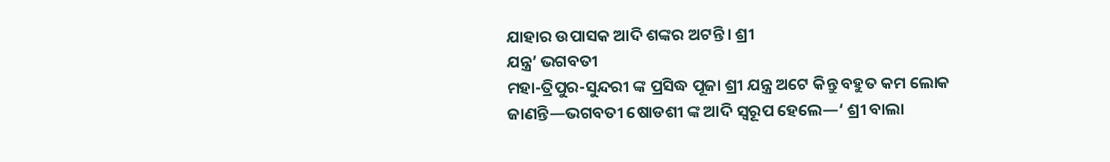ଯାହାର ଉପାସକ ଆଦି ଶଙ୍କର ଅଟନ୍ତି। ଶ୍ରୀ
ଯନ୍ତ୍ର’ ଭଗବତୀ
ମହା-ତ୍ରିପୁର-ସୁନ୍ଦରୀ ଙ୍କ ପ୍ରସିଦ୍ଧ ପୂଜା ଶ୍ରୀ ଯନ୍ତ୍ର ଅଟେ କିନ୍ତୁ ବହୁତ କମ ଲୋକ
ଜାଣନ୍ତି—ଭଗବତୀ ଷୋଡଶୀ ଙ୍କ ଆଦି ସ୍ୱରୂପ ହେଲେ—‘ ଶ୍ରୀ ବାଲା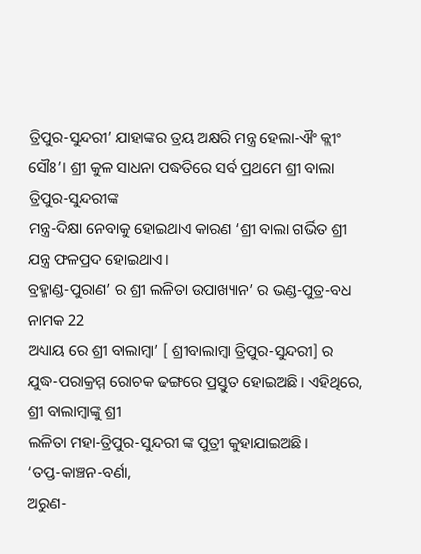ତ୍ରିପୁର-ସୁନ୍ଦରୀ’ ଯାହାଙ୍କର ତ୍ରୟ ଅକ୍ଷରି ମନ୍ତ୍ର ହେଲା-ଐଂ କ୍ଲୀଂ
ସୌଃ’। ଶ୍ରୀ କୁଳ ସାଧନା ପଦ୍ଧତିରେ ସର୍ବ ପ୍ରଥମେ ଶ୍ରୀ ବାଲା
ତ୍ରିପୁର-ସୁନ୍ଦରୀଙ୍କ
ମନ୍ତ୍ର-ଦିକ୍ଷା ନେବାକୁ ହୋଇଥାଏ କାରଣ ‘ଶ୍ରୀ ବାଲା ଗର୍ଭିତ ଶ୍ରୀ ଯନ୍ତ୍ର ଫଳପ୍ରଦ ହୋଇଥାଏ।
ବ୍ରହ୍ମାଣ୍ଡ-ପୁରାଣ’ ର ଶ୍ରୀ ଲଳିତା ଉପାଖ୍ୟାନ’ ର ଭଣ୍ଡ-ପୁତ୍ର-ବଧ ନାମକ 22
ଅଧ୍ୟାୟ ରେ ଶ୍ରୀ ବାଲାମ୍ବା’ [ ଶ୍ରୀବାଲାମ୍ବା ତ୍ରିପୁର-ସୁନ୍ଦରୀ] ର
ଯୁଦ୍ଧ-ପରାକ୍ରମ୍ମ ରୋଚକ ଢଙ୍ଗରେ ପ୍ରସ୍ତୁତ ହୋଇଅଛି। ଏହିଥିରେ, ଶ୍ରୀ ବାଲାମ୍ବାଙ୍କୁ ଶ୍ରୀ
ଲଳିତା ମହା-ତ୍ରିପୁର-ସୁନ୍ଦରୀ ଙ୍କ ପୁତ୍ରୀ କୁହାଯାଇଅଛି।
‘ତପ୍ତ-କାଞ୍ଚନ-ବର୍ଣା,
ଅରୁଣ-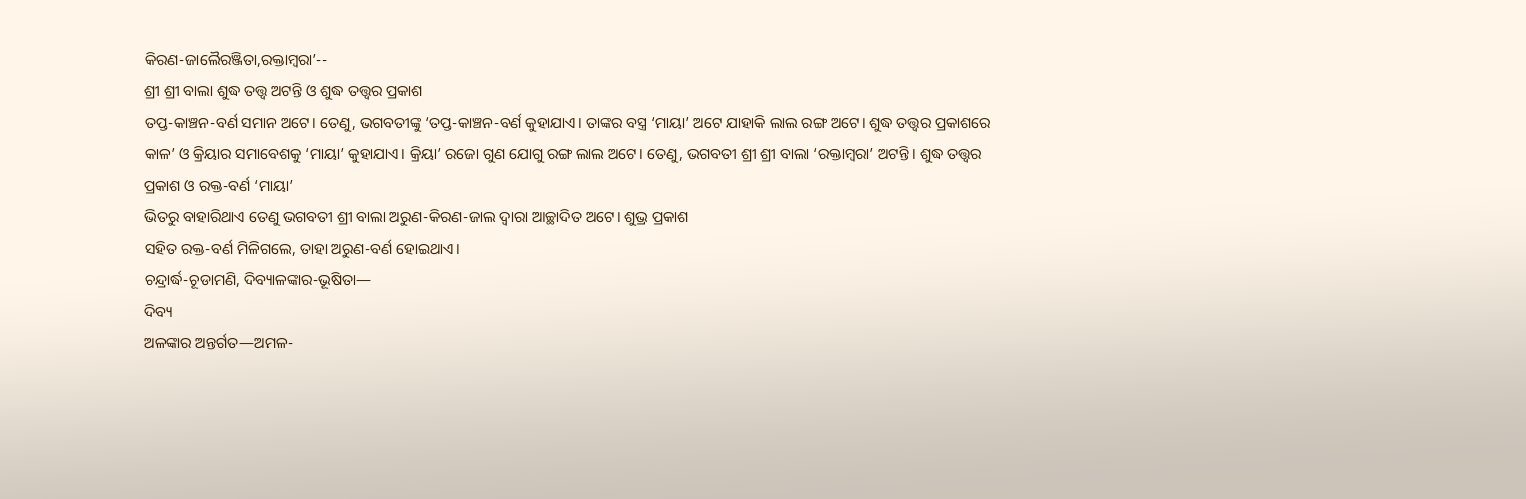କିରଣ-ଜାଲୈରଞ୍ଜିତା,ରକ୍ତାମ୍ବରା’--
ଶ୍ରୀ ଶ୍ରୀ ବାଲା ଶୁଦ୍ଧ ତତ୍ତ୍ଵ ଅଟନ୍ତି ଓ ଶୁଦ୍ଧ ତତ୍ତ୍ଵର ପ୍ରକାଶ
ତପ୍ତ-କାଞ୍ଚନ-ବର୍ଣ ସମାନ ଅଟେ। ତେଣୁ, ଭଗବତୀଙ୍କୁ ‘ତପ୍ତ-କାଞ୍ଚନ-ବର୍ଣ କୁହାଯାଏ। ତାଙ୍କର ବସ୍ତ୍ର ‘ମାୟା’ ଅଟେ ଯାହାକି ଲାଲ ରଙ୍ଗ ଅଟେ। ଶୁଦ୍ଧ ତତ୍ତ୍ଵର ପ୍ରକାଶରେ
କାଳ’ ଓ କ୍ରିୟାର ସମାବେଶକୁ ‘ମାୟା’ କୁହାଯାଏ। କ୍ରିୟା’ ରଜୋ ଗୁଣ ଯୋଗୁ ରଙ୍ଗ ଲାଲ ଅଟେ। ତେଣୁ, ଭଗବତୀ ଶ୍ରୀ ଶ୍ରୀ ବାଲା ‘ରକ୍ତାମ୍ବରା’ ଅଟନ୍ତି। ଶୁଦ୍ଧ ତତ୍ତ୍ଵର
ପ୍ରକାଶ ଓ ରକ୍ତ-ବର୍ଣ ‘ମାୟା’
ଭିତରୁ ବାହାରିଥାଏ ତେଣୁ ଭଗବତୀ ଶ୍ରୀ ବାଲା ଅରୁଣ-କିରଣ-ଜାଲ ଦ୍ଵାରା ଆଚ୍ଛାଦିତ ଅଟେ। ଶୁଭ୍ର ପ୍ରକାଶ
ସହିତ ରକ୍ତ-ବର୍ଣ ମିଳିଗଲେ, ତାହା ଅରୁଣ-ବର୍ଣ ହୋଇଥାଏ।
ଚନ୍ଦ୍ରାର୍ଦ୍ଧ-ଚୂଡାମଣି, ଦିବ୍ୟାଳଙ୍କାର-ଭୂଷିତା—
ଦିବ୍ୟ
ଅଳଙ୍କାର ଅନ୍ତର୍ଗତ—ଅମଳ-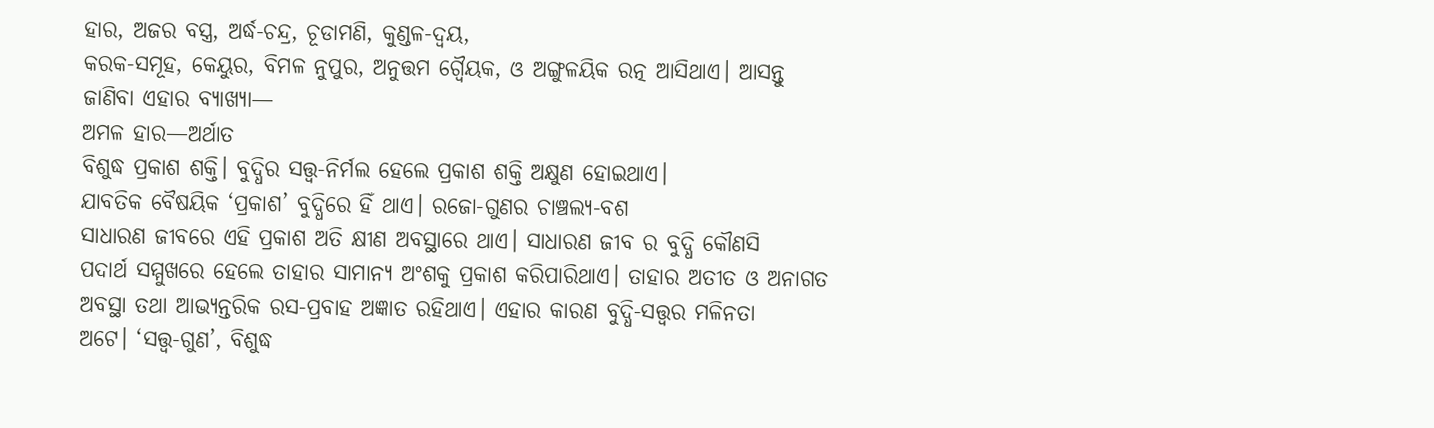ହାର, ଅଜର ବସ୍ତ୍ର, ଅର୍ଦ୍ଧ-ଚନ୍ଦ୍ର, ଚୂଡାମଣି, କୁଣ୍ଡଳ-ଦ୍ୱୟ,
କରକ-ସମୂହ, କେୟୁର, ବିମଳ ନୁପୁର, ଅନୁତ୍ତମ ଗ୍ବୈୟକ, ଓ ଅଙ୍ଗୁଳୟିକ ରତ୍ନ ଆସିଥାଏ। ଆସନ୍ତୁ
ଜାଣିବା ଏହାର ବ୍ୟାଖ୍ୟା—
ଅମଳ ହାର—ଅର୍ଥାତ
ବିଶୁଦ୍ଧ ପ୍ରକାଶ ଶକ୍ତି। ବୁଦ୍ଧିର ସତ୍ତ୍ଵ-ନିର୍ମଲ ହେଲେ ପ୍ରକାଶ ଶକ୍ତି ଅକ୍ଷୁଣ ହୋଇଥାଏ।
ଯାବତିକ ବୈଷୟିକ ‘ପ୍ରକାଶ’ ବୁଦ୍ଧିରେ ହିଁ ଥାଏ। ରଜୋ-ଗୁଣର ଚାଞ୍ଚଲ୍ୟ-ବଶ
ସାଧାରଣ ଜୀବରେ ଏହି ପ୍ରକାଶ ଅତି କ୍ଷୀଣ ଅବସ୍ଥାରେ ଥାଏ। ସାଧାରଣ ଜୀବ ର ବୁଦ୍ଧି କୌଣସି
ପଦାର୍ଥ ସମ୍ମୁଖରେ ହେଲେ ତାହାର ସାମାନ୍ୟ ଅଂଶକୁ ପ୍ରକାଶ କରିପାରିଥାଏ। ତାହାର ଅତୀତ ଓ ଅନାଗତ
ଅବସ୍ଥା ତଥା ଆଭ୍ୟନ୍ତରିକ ରସ-ପ୍ରବାହ ଅଜ୍ଞାତ ରହିଥାଏ। ଏହାର କାରଣ ବୁଦ୍ଧି-ସତ୍ତ୍ଵର ମଳିନତା
ଅଟେ। ‘ସତ୍ତ୍ଵ-ଗୁଣ’, ବିଶୁଦ୍ଧ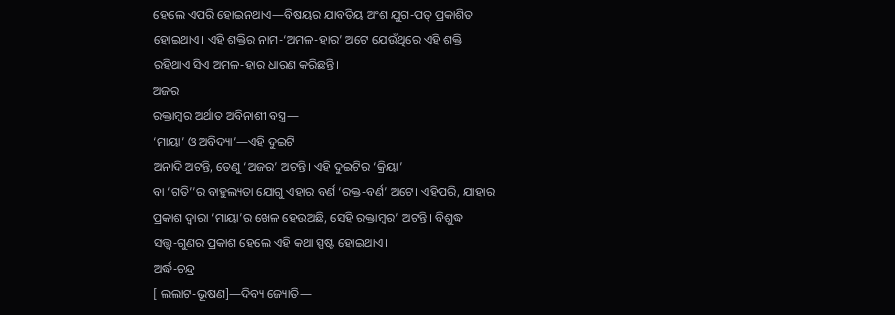ହେଲେ ଏପରି ହୋଇନଥାଏ—ବିଷୟର ଯାବତିୟ ଅଂଶ ଯୁଗ-ପତ୍ ପ୍ରକାଶିତ
ହୋଇଥାଏ। ଏହି ଶକ୍ତିର ନାମ-‘ଅମଳ-ହାର’ ଅଟେ ଯେଉଁଥିରେ ଏହି ଶକ୍ତି
ରହିଥାଏ ସିଏ ଅମଳ-ହାର ଧାରଣ କରିଛନ୍ତି।
ଅଜର
ରକ୍ତାମ୍ବର ଅର୍ଥାତ ଅବିନାଶୀ ବସ୍ତ୍ର—
‘ମାୟା’ ଓ ଅବିଦ୍ୟା’—ଏହି ଦୁଇଟି
ଅନାଦି ଅଟନ୍ତି, ତେଣୁ ‘ଅଜର’ ଅଟନ୍ତି। ଏହି ଦୁଇଟିର ‘କ୍ରିୟା’
ବା ‘ଗତି’’ର ବାହୁଲ୍ୟତା ଯୋଗୁ ଏହାର ବର୍ଣ ‘ରକ୍ତ-ବର୍ଣ’ ଅଟେ। ଏହିପରି, ଯାହାର
ପ୍ରକାଶ ଦ୍ଵାରା ‘ମାୟା’ର ଖେଳ ହେଉଅଛି, ସେହି ରକ୍ତାମ୍ବର’ ଅଟନ୍ତି। ବିଶୁଦ୍ଧ
ସତ୍ତ୍ଵ-ଗୁଣର ପ୍ରକାଶ ହେଲେ ଏହି କଥା ସ୍ପଷ୍ଟ ହୋଇଥାଏ।
ଅର୍ଦ୍ଧ-ଚନ୍ଦ୍ର
[ ଲଲାଟ-ଭୂଷଣ]—ଦିବ୍ୟ ଜ୍ୟୋତି—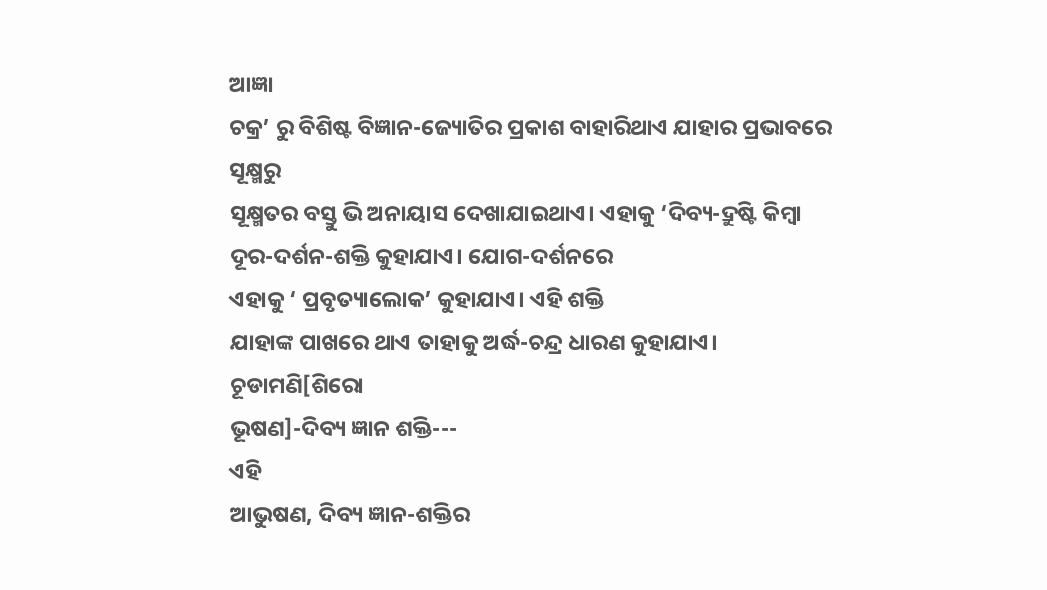ଆଜ୍ଞା
ଚକ୍ର’ ରୁ ବିଶିଷ୍ଟ ବିଜ୍ଞାନ-ଜ୍ୟୋତିର ପ୍ରକାଶ ବାହାରିଥାଏ ଯାହାର ପ୍ରଭାବରେ ସୂକ୍ଷ୍ମରୁ
ସୂକ୍ଷ୍ମତର ବସ୍ତୁ ଭି ଅନାୟାସ ଦେଖାଯାଇଥାଏ। ଏହାକୁ ‘ଦିବ୍ୟ-ଦ୍ରୁଷ୍ଟି କିମ୍ବା ଦୂର-ଦର୍ଶନ-ଶକ୍ତି କୁହାଯାଏ। ଯୋଗ-ଦର୍ଶନରେ
ଏହାକୁ ‘ ପ୍ରବୃତ୍ୟାଲୋକ’ କୁହାଯାଏ। ଏହି ଶକ୍ତି
ଯାହାଙ୍କ ପାଖରେ ଥାଏ ତାହାକୁ ଅର୍ଦ୍ଧ-ଚନ୍ଦ୍ର ଧାରଣ କୁହାଯାଏ।
ଚୂଡାମଣି[ଶିରୋ
ଭୂଷଣ]-ଦିବ୍ୟ ଜ୍ଞାନ ଶକ୍ତି---
ଏହି
ଆଭୁଷଣ, ଦିବ୍ୟ ଜ୍ଞାନ-ଶକ୍ତିର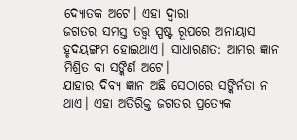ଦ୍ୟୋତକ ଅଟେ। ଏହା ଦ୍ଵାରା
ଜଗତର ସମସ୍ତ ତତ୍ତ୍ଵ ସ୍ପଷ୍ଟ ରୂପରେ ଅନାୟାସ ହୃଦୟଙ୍ଗମ ହୋଇଥାଏ। ସାଧାରଣତ: ଆମର ଜ୍ଞାନ ମିଶ୍ରିତ ବା ସଙ୍କିର୍ଣ ଅଟେ।
ଯାହାର ଦିବ୍ୟ ଜ୍ଞାନ ଅଛି ସେଠାରେ ସଙ୍କିର୍ନତା ନ ଥାଏ। ଏହା ଅତିରିକ୍ତ ଜଗତର ପ୍ରତ୍ୟେକ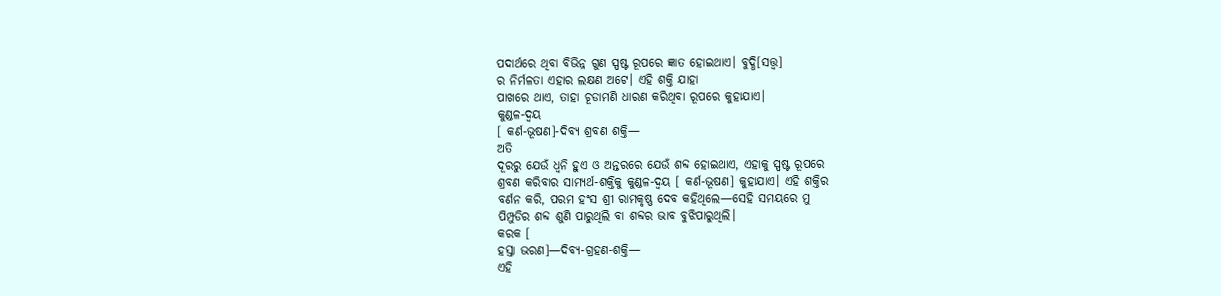ପଦାର୍ଥରେ ଥିବା ବିଭିନ୍ନ ଗୁଣ ସ୍ପଷ୍ଟ ରୂପରେ ଜ୍ଞାତ ହୋଇଥାଏ। ବୁଦ୍ଧି[ସତ୍ତ୍ଵ]
ର ନିର୍ମଳତା ଏହାର ଲକ୍ଷଣ ଅଟେ। ଏହି ଶକ୍ତି ଯାହା
ପାଖରେ ଥାଏ, ତାହା ଚୂଡାମଣି ଧାରଣ କରିଥିବା ରୂପରେ କୁହାଯାଏ।
କୁଣ୍ଡଳ-ଦ୍ୱୟ
[ କର୍ଣ-ଭୂଷଣ]-ଦିବ୍ୟ ଶ୍ରବଣ ଶକ୍ତି—
ଅତି
ଦୂରରୁ ଯେଉଁ ଧ୍ୱନି ହୁଏ ଓ ଅନ୍ତରରେ ଯେଉଁ ଶବ୍ଦ ହୋଇଥାଏ, ଏହାକୁ ସ୍ପଷ୍ଟ ରୂପରେ
ଶ୍ରବଣ କରିବାର ସାମ୍ୟର୍ଥ-ଶକ୍ତିକୁ କୁଣ୍ଡଳ-ଦ୍ୱୟ [ କର୍ଣ-ଭୂଷଣ] କୁହାଯାଏ। ଏହି ଶକ୍ତିର
ବର୍ଣନ କରି, ପରମ ହଂସ ଶ୍ରୀ ରାମକୃଷ୍ଣ ଦେବ କହିଥିଲେ—ସେହି ସମୟରେ ମୁ
ପିମ୍ପୁଡିର ଶବ୍ଦ ଶୁଣି ପାରୁଥିଲି ବା ଶବ୍ଦର ଭାବ ବୁଝିପାରୁଥିଲି।
କରକ [
ହସ୍ତା ଭରଣ]—ଦିବ୍ୟ-ଗ୍ରହଣ-ଶକ୍ତି—
ଏହି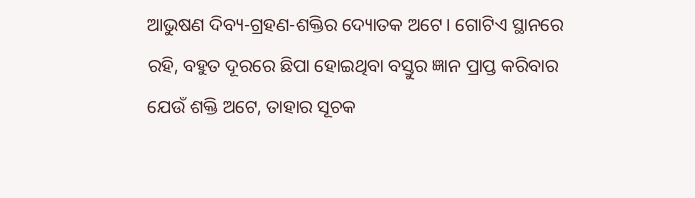ଆଭୁଷଣ ଦିବ୍ୟ-ଗ୍ରହଣ-ଶକ୍ତିର ଦ୍ୟୋତକ ଅଟେ। ଗୋଟିଏ ସ୍ଥାନରେ
ରହି, ବହୁତ ଦୂରରେ ଛିପା ହୋଇଥିବା ବସ୍ତୁର ଜ୍ଞାନ ପ୍ରାପ୍ତ କରିବାର
ଯେଉଁ ଶକ୍ତି ଅଟେ, ତାହାର ସୂଚକ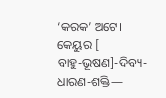‘କରକ’ ଅଟେ।
କେୟୁର [
ବାହୁ-ଭୂଷଣ]-ଦିବ୍ୟ-ଧାରଣ-ଶକ୍ତି—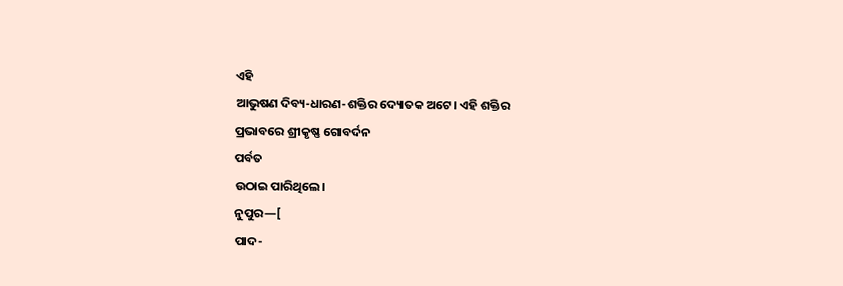ଏହି
ଆଭୁଷଣ ଦିବ୍ୟ-ଧାରଣ-ଶକ୍ତିର ଦ୍ୟୋତକ ଅଟେ। ଏହି ଶକ୍ତିର
ପ୍ରଭାବରେ ଶ୍ରୀକୃଷ୍ଣ ଗୋବର୍ଦନ
ପର୍ବତ
ଉଠାଇ ପାରିଥିଲେ।
ନୁପୁର—[
ପାଦ-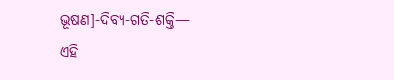ଭୂଷଣ]-ଦିବ୍ୟ-ଗତି-ଶକ୍ତି—
ଏହି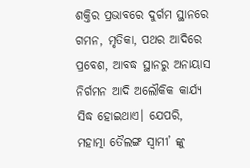ଶକ୍ତିର ପ୍ରଭାବରେ ଦୁର୍ଗମ ସ୍ଥାନରେ ଗମନ, ମୃତିକା, ପଥର ଆଦିରେ ପ୍ରବେଶ, ଆବଦ୍ଧ ସ୍ଥାନରୁ ଅନାୟାସ ନିର୍ଗମନ ଆଦି ଅଲୌକିକ କାର୍ଯ୍ୟ ସିଦ୍ଧ ହୋଇଥାଏ। ଯେପରି, ମହାତ୍ମା ତୈଲଙ୍ଗ ସ୍ଵାମୀ’ ଙ୍କୁ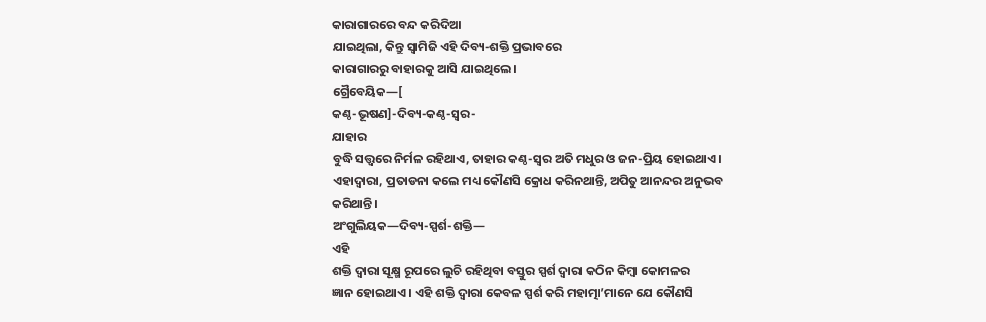କାରାଗାରରେ ବନ୍ଦ କରିଦିଆ
ଯାଇଥିଲା, କିନ୍ତୁ ସ୍ଵାମିଜି ଏହି ଦିବ୍ୟ-ଶକ୍ତି ପ୍ରଭାବରେ
କାରାଗାରରୁ ବାହାରକୁ ଆସି ଯାଇଥିଲେ।
ଗ୍ରୈବେୟିକ—[
କଣ୍ଠ-ଭୂଷଣ]-ଦିବ୍ୟ-କଣ୍ଠ-ସ୍ଵର-
ଯାହାର
ବୁଦ୍ଧି ସତ୍ତ୍ଵରେ ନିର୍ମଳ ରହିଥାଏ, ତାହାର କଣ୍ଠ-ସ୍ଵର ଅତି ମଧୁର ଓ ଜନ-ପ୍ରିୟ ହୋଇଥାଏ। ଏହାଦ୍ବାରା, ପ୍ରତାଡନା କଲେ ମଧ୍ୟ କୌଣସି କ୍ରୋଧ କରିନଥାନ୍ତି, ଅପିତୁ ଆନନ୍ଦର ଅନୁଭବ
କରିଥାନ୍ତି।
ଅଂଗୁଲିୟକ—ଦିବ୍ୟ-ସ୍ପର୍ଶ-ଶକ୍ତି—
ଏହି
ଶକ୍ତି ଦ୍ଵାରା ସୂକ୍ଷ୍ମ ରୂପରେ ଲୁଚି ରହିଥିବା ବସ୍ତୁର ସ୍ପର୍ଶ ଦ୍ଵାରା କଠିନ କିମ୍ବା କୋମଳର
ଜ୍ଞାନ ହୋଇଥାଏ। ଏହି ଶକ୍ତି ଦ୍ଵାରା କେବଳ ସ୍ପର୍ଶ କରି ମହାତ୍ମା’ମାନେ ଯେ କୌଣସି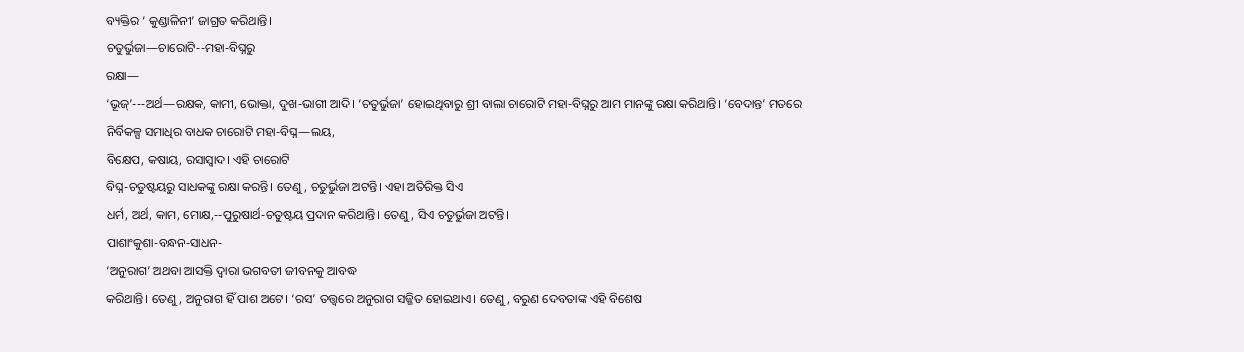ବ୍ୟକ୍ତିର ‘ କୁଣ୍ଡାଳିନୀ’ ଜାଗ୍ରତ କରିଥାନ୍ତି।
ଚତୁର୍ଭୁଜା—ଚାରୋଟି--ମହା-ବିଘ୍ନରୁ
ରକ୍ଷା—
‘ଭୂଜ୍’---ଅର୍ଥ—ରକ୍ଷକ, କାମୀ, ଭୋକ୍ତା, ଦୁଖ-ଭାଗୀ ଆଦି। ‘ଚତୁର୍ଭୁଜା’ ହୋଇଥିବାରୁ ଶ୍ରୀ ବାଲା ଚାରୋଟି ମହା-ବିଘ୍ନରୁ ଆମ ମାନଙ୍କୁ ରକ୍ଷା କରିଥାନ୍ତି। ‘ବେଦାନ୍ତ’ ମତରେ ନିର୍ବିକଳ୍ପ ସମାଧିର ବାଧକ ଚାରୋଟି ମହା-ବିଘ୍ନ—ଲୟ,
ବିକ୍ଷେପ, କଷାୟ, ରସାସ୍ଵାଦ। ଏହି ଚାରୋଟି
ବିଘ୍ନ-ଚତୁଷ୍ଟୟରୁ ସାଧକଙ୍କୁ ରକ୍ଷା କରନ୍ତି। ତେଣୁ, ଚତୁର୍ଭୁଜା ଅଟନ୍ତି। ଏହା ଅତିରିକ୍ତ ସିଏ
ଧର୍ମ, ଅର୍ଥ, କାମ, ମୋକ୍ଷ,--ପୁରୁଷାର୍ଥ-ଚତୁଷ୍ଟୟ ପ୍ରଦାନ କରିଥାନ୍ତି। ତେଣୁ, ସିଏ ଚତୁର୍ଭୁଜା ଅଟନ୍ତି।
ପାଶାଂକୁଶା-ବନ୍ଧନ-ସାଧନ-
‘ଅନୁରାଗ’ ଅଥବା ଆସକ୍ତି ଦ୍ଵାରା ଭଗବତୀ ଜୀବନକୁ ଆବଦ୍ଧ
କରିଥାନ୍ତି। ତେଣୁ, ଅନୁରାଗ ହିଁ ପାଶ ଅଟେ। ‘ରସ’ ତତ୍ତ୍ଵରେ ଅନୁରାଗ ସଜ୍ଜିତ ହୋଇଥାଏ। ତେଣୁ, ବରୁଣ ଦେବତାଙ୍କ ଏହି ବିଶେଷ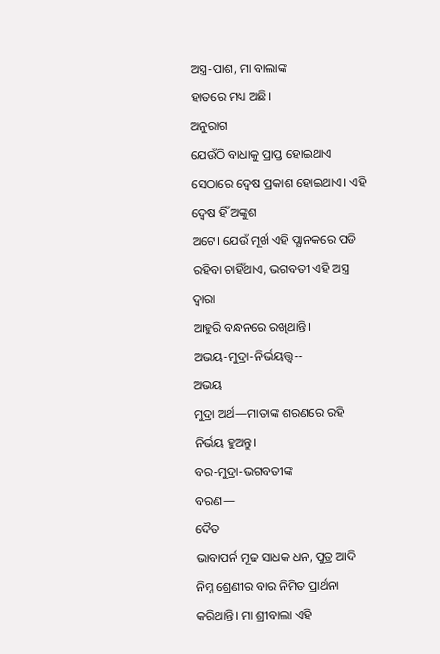ଅସ୍ତ୍ର-ପାଶ, ମା ବାଲାଙ୍କ
ହାତରେ ମଧ୍ୟ ଅଛି।
ଅନୁରାଗ
ଯେଉଁଠି ବାଧାକୁ ପ୍ରାପ୍ତ ହୋଇଥାଏ ସେଠାରେ ଦ୍ଵେଷ ପ୍ରକାଶ ହୋଇଥାଏ। ଏହି ଦ୍ଵେଷ ହିଁ ଅଙ୍କୁଶ
ଅଟେ। ଯେଉଁ ମୂର୍ଖ ଏହି ପ୍ଯାନକରେ ପଡି ରହିବା ଚାହିଁଥାଏ, ଭଗବତୀ ଏହି ଅସ୍ତ୍ର ଦ୍ଵାରା
ଆହୁରି ବନ୍ଧନରେ ରଖିଥାନ୍ତି।
ଅଭୟ-ମୁଦ୍ରା-ନିର୍ଭୟତ୍ତ୍ଵ--
ଅଭୟ
ମୁଦ୍ରା ଅର୍ଥ—ମାତାଙ୍କ ଶରଣରେ ରହି ନିର୍ଭୟ ହୁଅନ୍ତୁ।
ବର-ମୁଦ୍ରା-ଭଗବତୀଙ୍କ
ବରଣ—
ଦୈତ
ଭାବାପର୍ନ ମୂଢ ସାଧକ ଧନ, ପୁତ୍ର ଆଦି ନିମ୍ନ ଶ୍ରେଣୀର ବାର ନିମିତ ପ୍ରାର୍ଥନା
କରିଥାନ୍ତି। ମା ଶ୍ରୀବାଲା ଏହି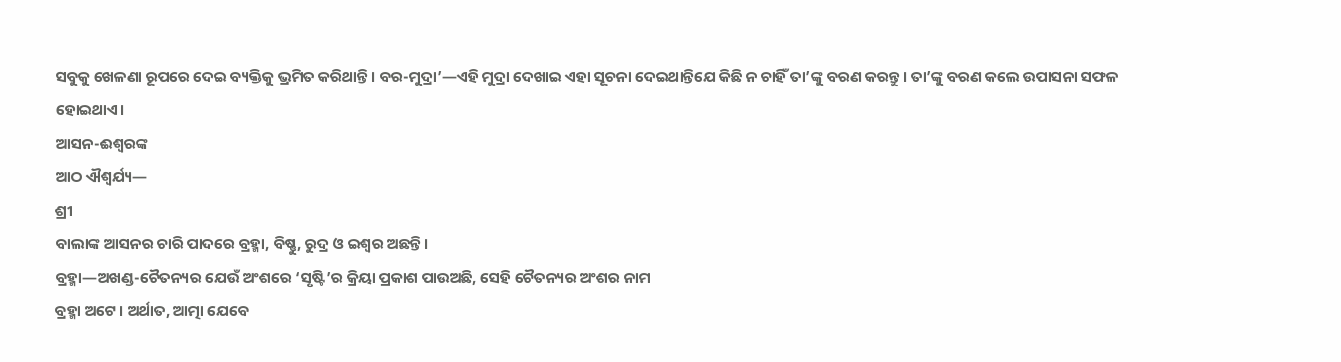ସବୁକୁ ଖେଳଣା ରୂପରେ ଦେଇ ବ୍ୟକ୍ତିକୁ ଭ୍ରମିତ କରିଥାନ୍ତି। ବର-ମୁଦ୍ରା’—ଏହି ମୁଦ୍ରା ଦେଖାଇ ଏହା ସୂଚନା ଦେଇଥାନ୍ତିଯେ କିଛି ନ ଚାହିଁ ତା’ଙ୍କୁ ବରଣ କରନ୍ତୁ। ତା’ଙ୍କୁ ବରଣ କଲେ ଉପାସନା ସଫଳ
ହୋଇଥାଏ।
ଆସନ-ଈଶ୍ବରଙ୍କ
ଆଠ ଐଶ୍ଵର୍ଯ୍ୟ—
ଶ୍ରୀ
ବାଲାଙ୍କ ଆସନର ଚାରି ପାଦରେ ବ୍ରହ୍ମା, ବିଷ୍ଣୁ, ରୁଦ୍ର ଓ ଇଶ୍ଵର ଅଛନ୍ତି।
ବ୍ରହ୍ମା—ଅଖଣ୍ଡ-ଚୈତନ୍ୟର ଯେଉଁ ଅଂଶରେ ‘ସୃଷ୍ଟି’ର କ୍ରିୟା ପ୍ରକାଶ ପାଉଅଛି, ସେହି ଚୈତନ୍ୟର ଅଂଶର ନାମ
ବ୍ରହ୍ମା ଅଟେ। ଅର୍ଥାତ, ଆତ୍ମା ଯେବେ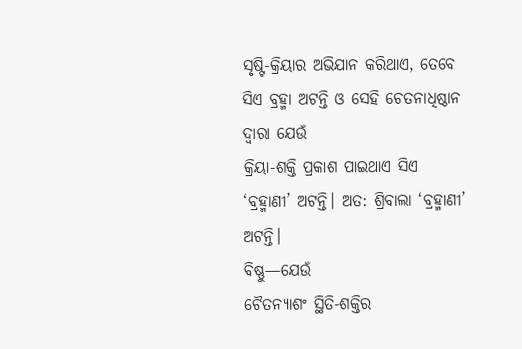ସୃଷ୍ଟି-କ୍ରିୟାର ଅଭିଯାନ କରିଥାଏ, ତେବେ ସିଏ ବ୍ରହ୍ମା ଅଟନ୍ତି ଓ ସେହି ଚେତନାଧିଷ୍ଠାନ ଦ୍ଵାରା ଯେଉଁ
କ୍ରିୟା-ଶକ୍ତି ପ୍ରକାଶ ପାଇଥାଏ ସିଏ ‘ବ୍ରହ୍ମାଣୀ’ ଅଟନ୍ତି। ଅତ: ଶ୍ରିବାଲା ‘ବ୍ରହ୍ମାଣୀ’ ଅଟନ୍ତି।
ବିଷ୍ଣୁ—ଯେଉଁ
ଚୈତନ୍ୟାଶଂ ସ୍ଥିତି-ଶକ୍ତିର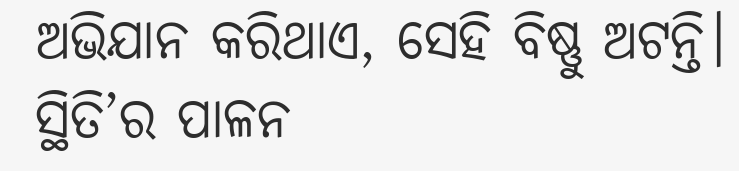ଅଭିଯାନ କରିଥାଏ, ସେହି ବିଷ୍ଣୁ ଅଟନ୍ତି। ସ୍ଥିତି’ର ପାଳନ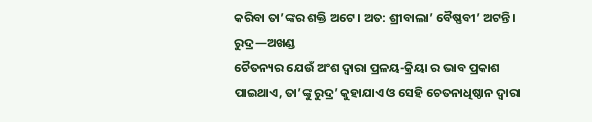କରିବା ତା’ଙ୍କର ଶକ୍ତି ଅଟେ। ଅତ: ଶ୍ରୀବାଲା’ ବୈଷ୍ଣବୀ’ ଅଟନ୍ତି।
ରୁଦ୍ର—ଅଖଣ୍ଡ
ଚୈତନ୍ୟର ଯେଉଁ ଅଂଶ ଦ୍ଵାରା ପ୍ରଳୟ-କ୍ରିୟା ର ଭାବ ପ୍ରକାଶ ପାଇଥାଏ, ତା’ଙ୍କୁ ରୁଦ୍ର’ କୁହାଯାଏ ଓ ସେହି ଚେତନାଧିଷ୍ଠାନ ଦ୍ଵାରା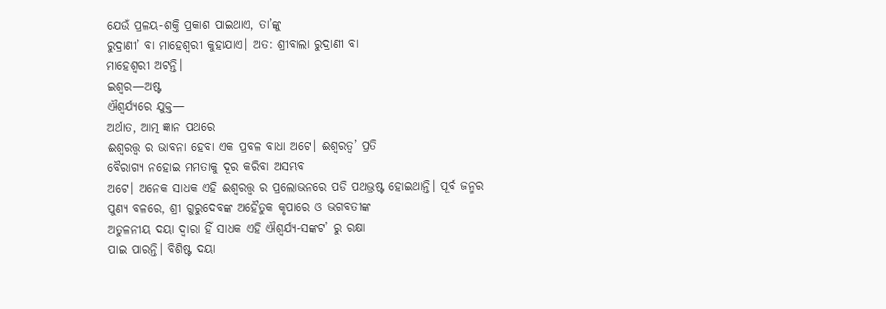ଯେଉଁ ପ୍ରଳୟ-ଶକ୍ତି ପ୍ରକାଶ ପାଇଥାଏ, ତା’ଙ୍କୁ
ରୁଦ୍ରାଣୀ’ ବା ମାହେଶ୍ଵରୀ କୁହାଯାଏ। ଅତ: ଶ୍ରୀବାଲା ରୁଦ୍ରାଣୀ ବା
ମାହେଶ୍ଵରୀ ଅଟନ୍ତି।
ଇଶ୍ଵର—ଅଷ୍ଟ
ଐଶ୍ଵର୍ଯ୍ୟରେ ଯୁକ୍ତ—
ଅର୍ଥାତ, ଆତ୍ମ ଜ୍ଞାନ ପଥରେ
ଈଶ୍ଵରତ୍ତ୍ଵ ର ଭାବନା ହେବା ଏକ ପ୍ରବଳ ବାଧା ଅଟେ। ଈଶ୍ବରତ୍ଵ’ ପ୍ରତି
ବୈରାଗ୍ୟ ନହୋଇ ମମତାକୁ ଦୂର କରିବା ଅସମ୍ଭବ
ଅଟେ। ଅନେକ ସାଧକ ଏହି ଈଶ୍ଵରତ୍ତ୍ଵ ର ପ୍ରଲୋଭନରେ ପଡି ପଥଭ୍ରଷ୍ଟ ହୋଇଥାନ୍ତି। ପୂର୍ବ ଜନ୍ମର
ପୁଣ୍ୟ ବଳରେ, ଶ୍ରୀ ଗୁରୁଦେବଙ୍କ ଅହୈତୁକ କୃପାରେ ଓ ଭଗବତୀଙ୍କ
ଅତୁଳନୀୟ ଦୟା ଦ୍ଵାରା ହିଁ ସାଧକ ଏହି ଐଶ୍ଵର୍ଯ୍ୟ-ସଙ୍କଟ’ ରୁ ରକ୍ଷା
ପାଇ ପାରନ୍ତି। ବିଶିଷ୍ଟ ଦୟା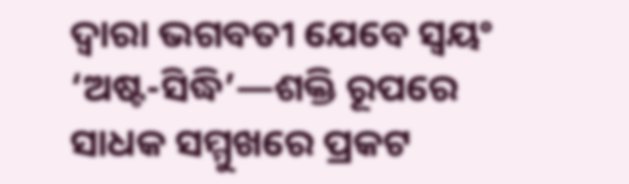ଦ୍ଵାରା ଭଗବତୀ ଯେବେ ସ୍ଵୟଂ ‘ଅଷ୍ଟ-ସିଦ୍ଧି’—ଶକ୍ତି ରୂପରେ ସାଧକ ସମ୍ମୁଖରେ ପ୍ରକଟ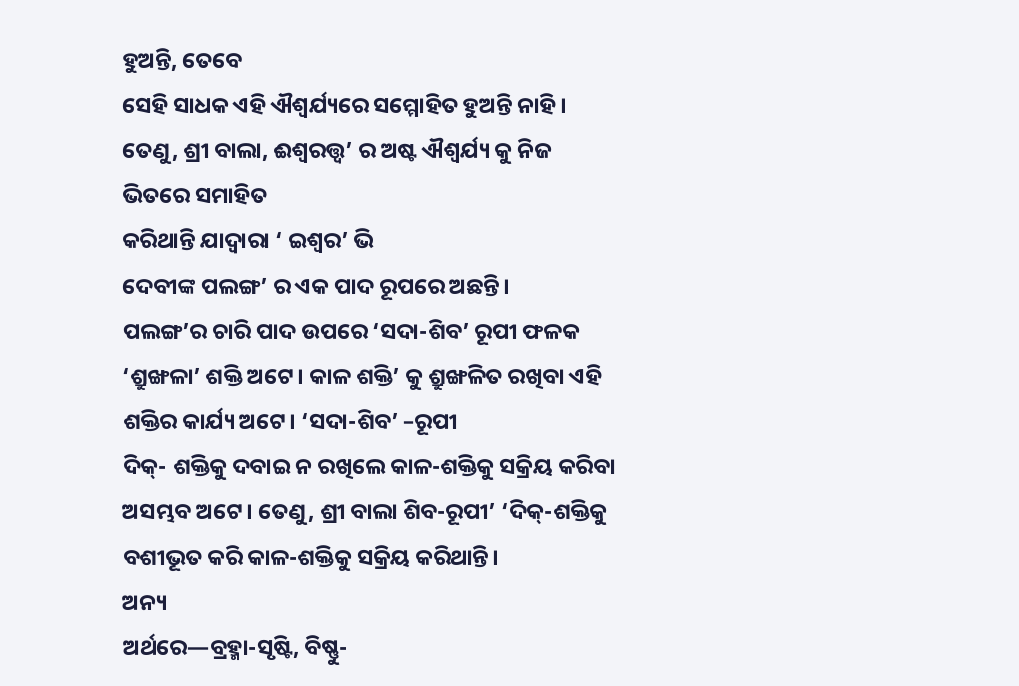ହୁଅନ୍ତି, ତେବେ
ସେହି ସାଧକ ଏହି ଐଶ୍ଵର୍ଯ୍ୟରେ ସମ୍ମୋହିତ ହୁଅନ୍ତି ନାହି। ତେଣୁ, ଶ୍ରୀ ବାଲା, ଈଶ୍ଵରତ୍ତ୍ଵ’ ର ଅଷ୍ଟ ଐଶ୍ଵର୍ଯ୍ୟ କୁ ନିଜ ଭିତରେ ସମାହିତ
କରିଥାନ୍ତି ଯାଦ୍ବାରା ‘ ଇଶ୍ଵର’ ଭି
ଦେବୀଙ୍କ ପଲଙ୍ଗ’ ର ଏକ ପାଦ ରୂପରେ ଅଛନ୍ତି।
ପଲଙ୍ଗ’ର ଚାରି ପାଦ ଉପରେ ‘ସଦା-ଶିବ’ ରୂପୀ ଫଳକ ‘ଶ୍ରୁଙ୍ଖଳା’ ଶକ୍ତି ଅଟେ। କାଳ ଶକ୍ତି’ କୁ ଶ୍ରୁଙ୍ଖଳିତ ରଖିବା ଏହି
ଶକ୍ତିର କାର୍ଯ୍ୟ ଅଟେ। ‘ସଦା-ଶିବ’ –ରୂପୀ
ଦିକ୍- ଶକ୍ତିକୁ ଦବାଇ ନ ରଖିଲେ କାଳ-ଶକ୍ତିକୁ ସକ୍ରିୟ କରିବା ଅସମ୍ଭବ ଅଟେ। ତେଣୁ, ଶ୍ରୀ ବାଲା ଶିବ-ରୂପୀ’ ‘ଦିକ୍-ଶକ୍ତିକୁ
ବଶୀଭୂତ କରି କାଳ-ଶକ୍ତିକୁ ସକ୍ରିୟ କରିଥାନ୍ତି।
ଅନ୍ୟ
ଅର୍ଥରେ—ବ୍ରହ୍ମା-ସୃଷ୍ଟି, ବିଷ୍ଣୁ-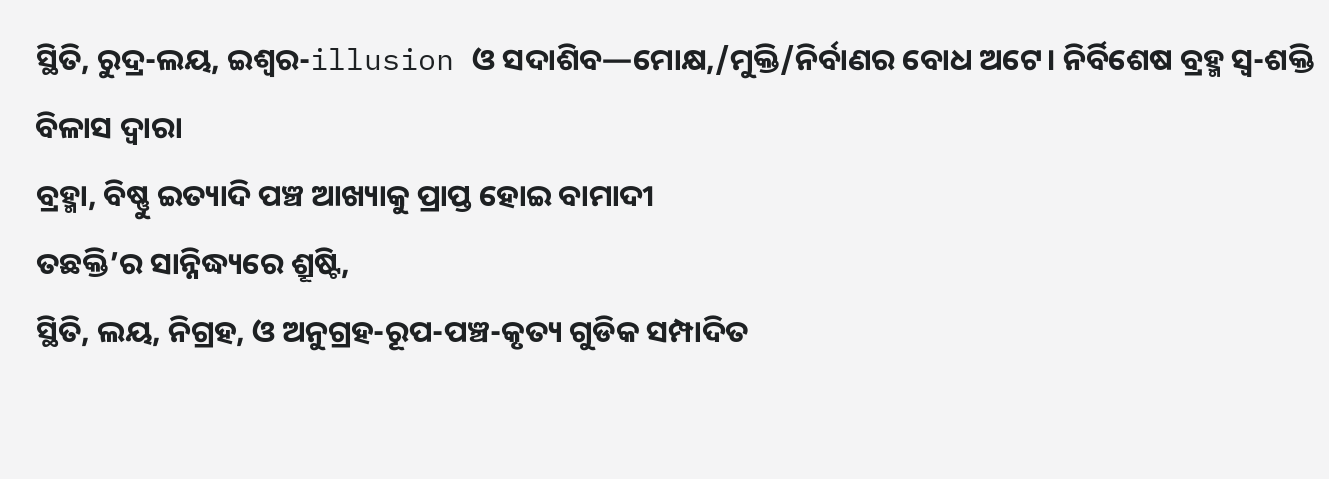ସ୍ଥିତି, ରୁଦ୍ର-ଲୟ, ଇଶ୍ଵର-illusion ଓ ସଦାଶିବ—ମୋକ୍ଷ,/ମୁକ୍ତି/ନିର୍ବାଣର ବୋଧ ଅଟେ। ନିର୍ବିଶେଷ ବ୍ରହ୍ମ ସ୍ଵ-ଶକ୍ତି ବିଳାସ ଦ୍ଵାରା
ବ୍ରହ୍ମା, ବିଷ୍ଣୁ ଇତ୍ୟାଦି ପଞ୍ଚ ଆଖ୍ୟାକୁ ପ୍ରାପ୍ତ ହୋଇ ବାମାଦୀ
ତଛକ୍ତି’ର ସାନ୍ନିଦ୍ଧ୍ୟରେ ଶ୍ରୂଷ୍ଟି,
ସ୍ଥିତି, ଲୟ, ନିଗ୍ରହ, ଓ ଅନୁଗ୍ରହ-ରୂପ-ପଞ୍ଚ-କୃତ୍ୟ ଗୁଡିକ ସମ୍ପାଦିତ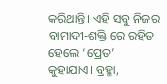କରିଥାନ୍ତି। ଏହି ସବୁ ନିଜର
ବାମାଦୀ-ଶକ୍ତି ରେ ରହିତ ହେଲେ ‘ପ୍ରେତ’
କୁହାଯାଏ। ବ୍ରହ୍ମା,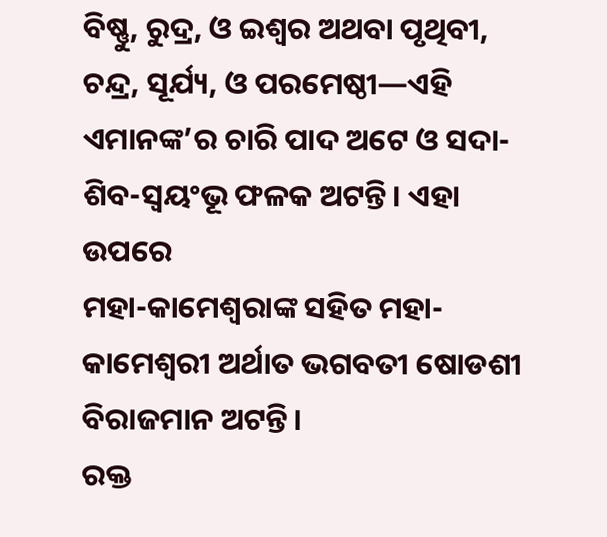ବିଷ୍ଣୁ, ରୁଦ୍ର, ଓ ଇଶ୍ଵର ଅଥବା ପୃଥିବୀ,
ଚନ୍ଦ୍ର, ସୂର୍ଯ୍ୟ, ଓ ପରମେଷ୍ଠୀ—ଏହି ଏମାନଙ୍କ’ର ଚାରି ପାଦ ଅଟେ ଓ ସଦା-ଶିବ-ସ୍ଵୟଂଭୂ ଫଳକ ଅଟନ୍ତି। ଏହା ଉପରେ
ମହା-କାମେଶ୍ଵରାଙ୍କ ସହିତ ମହା-କାମେଶ୍ଵରୀ ଅର୍ଥାତ ଭଗବତୀ ଷୋଡଶୀ ବିରାଜମାନ ଅଟନ୍ତି।
ରକ୍ତ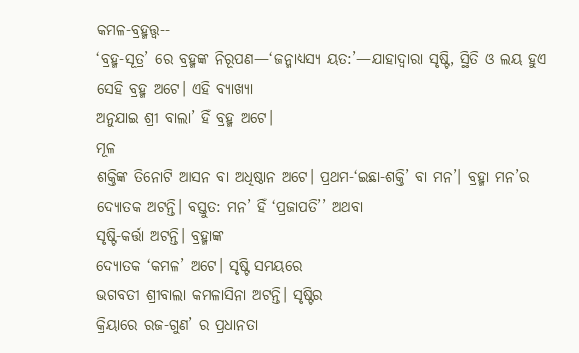କମଳ-ବ୍ରହ୍ମତ୍ତ୍ଵ--
‘ବ୍ରହ୍ମ-ସୂତ୍ର’ ରେ ବ୍ରହ୍ମଙ୍କ ନିରୂପଣ—‘ଜନ୍ମାଧ୍ୟସ୍ୟ ୟତ:’—ଯାହାଦ୍ୱାରା ସୃଷ୍ଟି, ସ୍ଥିତି ଓ ଲୟ ହୁଏ ସେହି ବ୍ରହ୍ମ ଅଟେ। ଏହି ବ୍ୟାଖ୍ୟା
ଅନୁଯାଇ ଶ୍ରୀ ବାଲା’ ହିଁ ବ୍ରହ୍ମ ଅଟେ।
ମୂଳ
ଶକ୍ତିଙ୍କ ତିନୋଟି ଆସନ ବା ଅଧିଷ୍ଠାନ ଅଟେ। ପ୍ରଥମ-‘ଇଛା-ଶକ୍ତି’ ବା ମନ’। ବ୍ରହ୍ମା ମନ’ର ଦ୍ୟୋତକ ଅଟନ୍ତି। ବସ୍ତୁତ: ମନ’ ହିଁ ‘ପ୍ରଜାପତି’’ ଅଥବା
ସୃଷ୍ଟି-କର୍ତ୍ତା ଅଟନ୍ତି। ବ୍ରହ୍ମାଙ୍କ
ଦ୍ୟୋତକ ‘କମଳ’ ଅଟେ। ସୃଷ୍ଟି ସମୟରେ
ଭଗବତୀ ଶ୍ରୀବାଲା କମଳାସିନା ଅଟନ୍ତି। ସୃଷ୍ଟିର
କ୍ରିୟାରେ ରଜ-ଗୁଣ’ ର ପ୍ରଧାନତା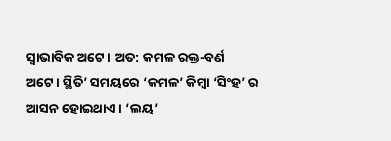ସ୍ଵାଭାବିକ ଅଟେ। ଅତ: କମଳ ରକ୍ତ-ବର୍ଣ ଅଟେ। ସ୍ଥିତି’ ସମୟରେ ‘କମଳ’ କିମ୍ବା ‘ସିଂହ’ ର ଆସନ ହୋଇଥାଏ। ‘ଲୟ’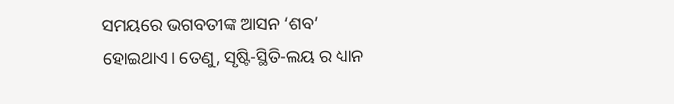ସମୟରେ ଭଗବତୀଙ୍କ ଆସନ ‘ଶବ’
ହୋଇଥାଏ। ତେଣୁ, ସୃଷ୍ଟି-ସ୍ଥିତି-ଲୟ ର ଧ୍ୟାନ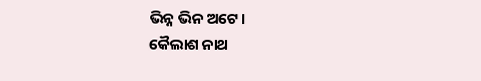ଭିନ୍ନ ଭିନ ଅଟେ।
କୈଲାଶ ନାଥ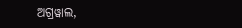ଅଗ୍ରୱାଲ,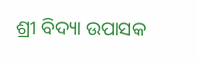ଶ୍ରୀ ବିଦ୍ୟା ଉପାସକ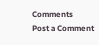Comments
Post a Comment